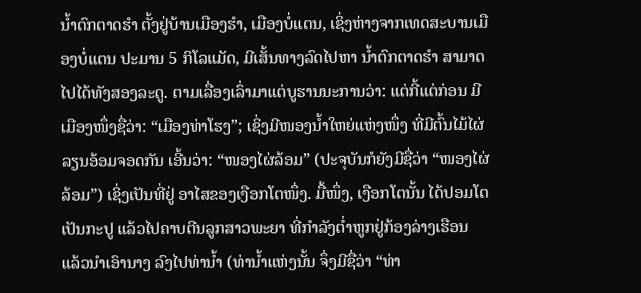ນ້ຳຕົກຕາດຮຳ ຕັ້ງຢູ່ບ້ານເມືອງຮຳ, ເມືອງບໍ່ແຕນ, ເຊິ່ງຫ່າງຈາກເທດສະບານເມືອງບໍ່ແຕນ ປະມານ 5 ກິໂລແມັດ, ມີເສັ້ນທາງລົດໄປຫາ ນ້ຳຕົກຕາດຮຳ ສາມາດໄປໄດ້ທັງສອງລະດູ. ຕາມເລື່ອງເລົ່າມາແຕ່ບູຮານນະການວ່າ: ແຕ່ກີ້ແຕ່ກ່ອນ ມີເມືອງໜຶ່ງຊື່ວ່າ: “ເມືອງທ່າໂຮງ”; ເຊິ່ງມີໜອງນ້ຳໃຫຍ່ແຫ່ງໜຶ່ງ ທີ່ມີຕົ້ນໄມ້ໄຜ່ລຽນອ້ອມຈອດກັນ ເອີ້ນວ່າ: “ໜອງໄຜ່ລ້ອມ” (ປະຈຸບັນກໍຍັງມີຊື່ວ່າ “ໜອງໄຜ່ລ້ອມ”) ເຊິ່ງເປັນທີ່ຢູ່ ອາໄສຂອງເງືອກໂຕໜຶ່ງ. ມື້ໜຶ່ງ, ເງືອກໂຕນັ້ນ ໄດ້ປອມໂຕເປັນກະປູ ແລ້ວໄປຄາບຕີນລູກສາວພະຍາ ທີ່ກຳລັງຕ່ຳຫູກຢູ່ກ້ອງລ່າງເຮືອນ ແລ້ວນໍາເອົານາງ ລົງໄປທ່ານ້ຳ (ທ່ານ້ຳແຫ່ງນັ້ນ ຈຶ່ງມີຊື່ວ່າ “ທ່າ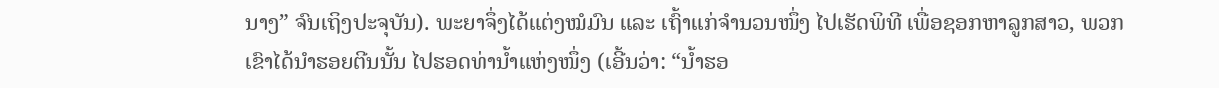ນາງ” ຈົນເຖິງປະຈຸບັນ). ພະຍາຈຶ່ງໄດ້ແຕ່ງໝໍມົນ ແລະ ເຖົ້າແກ່ຈຳນວນໜຶ່ງ ໄປເຮັດພິທີ ເພື່ອຊອກຫາລູກສາວ, ພວກເຂົາໄດ້ນຳຮອຍຕີນນັ້ນ ໄປຮອດທ່ານ້ຳແຫ່ງໜຶ່ງ (ເອີ້ນວ່າ: “ນ້ຳຮອ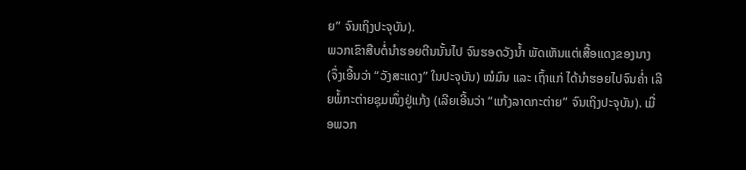ຍ” ຈົນເຖິງປະຈຸບັນ).
ພວກເຂົາສືບຕໍ່ນຳຮອຍຕີນນັ້ນໄປ ຈົນຮອດວັງນ້ຳ ພັດເຫັນແຕ່ເສື້ອແດງຂອງນາງ (ຈຶ່ງເອີ້ນວ່າ “ວັງສະແດງ” ໃນປະຈຸບັນ) ໝໍມົນ ແລະ ເຖົ້າແກ່ ໄດ້ນຳຮອຍໄປຈົນຄ່ຳ ເລີຍພໍ້ກະຕ່າຍຊຸມໜຶ່ງຢູ່ແກ້ງ (ເລີຍເອີ້ນວ່າ “ແກ້ງລາດກະຕ່າຍ” ຈົນເຖິງປະຈຸບັນ). ເມື່ອພວກ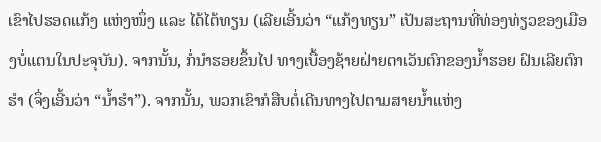ເຂົາໄປຮອດແກ້ງ ແຫ່ງໜຶ່ງ ແລະ ໄດ້ໄຕ້ທຽນ (ເລີຍເອີ້ນວ່າ “ແກ້ງທຽນ” ເປັນສະຖານທີ່ທ່ອງທ່ຽວຂອງເມືອງບໍ່ແຕນໃນປະຈຸບັນ). ຈາກນັ້ນ, ກໍ່ນຳຮອຍຂຶ້ນໄປ ທາງເບື້ອງຊ້າຍຝ່າຍຕາເວັນຕົກຂອງນ້ຳຮອຍ ຝົນເລີຍຕົກຮຳ (ຈຶ່ງເອີ້ນວ່າ “ນ້ຳຮຳ”). ຈາກນັ້ນ, ພວກເຂົາກໍສືບຕໍ່ເດີນທາງໄປຕາມສາຍນ້ຳແຫ່ງ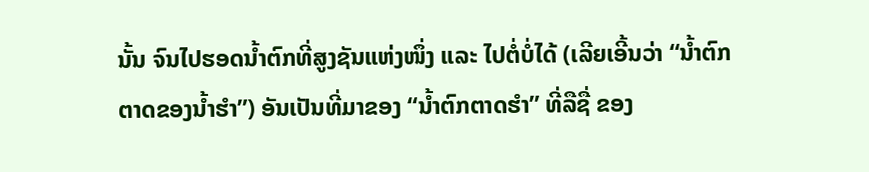ນັ້ນ ຈົນໄປຮອດນ້ຳຕົກທີ່ສູງຊັນແຫ່ງໜຶ່ງ ແລະ ໄປຕໍ່ບໍ່ໄດ້ (ເລີຍເອີ້ນວ່າ “ນ້ຳຕົກຕາດຂອງນ້ຳຮຳ”) ອັນເປັນທີ່ມາຂອງ “ນ້ຳຕົກຕາດຮຳ” ທີ່ລືຊື່ ຂອງ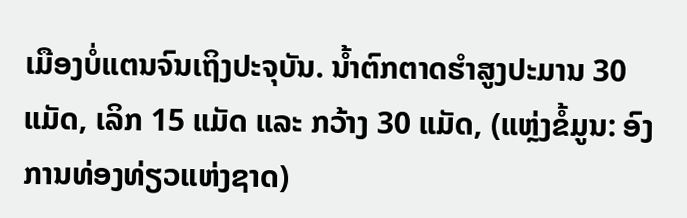ເມືອງບໍ່ແຕນຈົນເຖິງປະຈຸບັນ. ນ້ຳຕົກຕາດຮຳສູງປະມານ 30 ແມັດ, ເລິກ 15 ແມັດ ແລະ ກວ້າງ 30 ແມັດ, (ແຫຼ່ງຂໍ້ມູນ: ອົງການທ່ອງທ່ຽວແຫ່ງຊາດ)